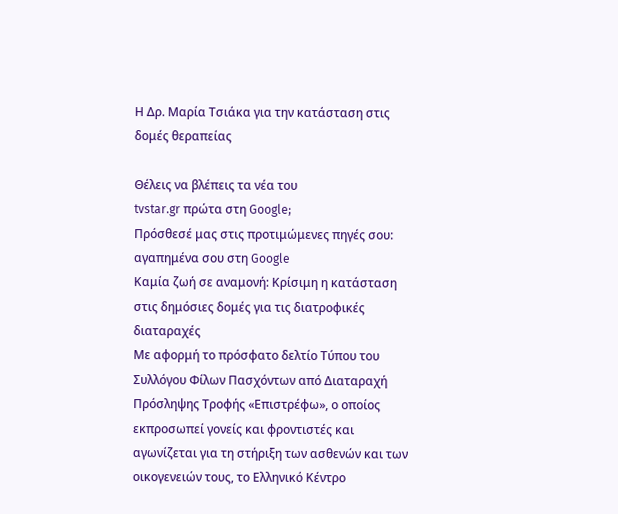Η Δρ. Μαρία Τσιάκα για την κατάσταση στις δομές θεραπείας

Θέλεις να βλέπεις τα νέα του
tvstar.gr πρώτα στη Google;
Πρόσθεσέ μας στις προτιμώμενες πηγές σου:
αγαπημένα σου στη Google
Καμία ζωή σε αναμονή: Κρίσιμη η κατάσταση στις δημόσιες δομές για τις διατροφικές διαταραχές
Με αφορμή το πρόσφατο δελτίο Τύπου του Συλλόγου Φίλων Πασχόντων από Διαταραχή Πρόσληψης Τροφής «Επιστρέφω», ο οποίος εκπροσωπεί γονείς και φροντιστές και αγωνίζεται για τη στήριξη των ασθενών και των οικογενειών τους, το Ελληνικό Κέντρο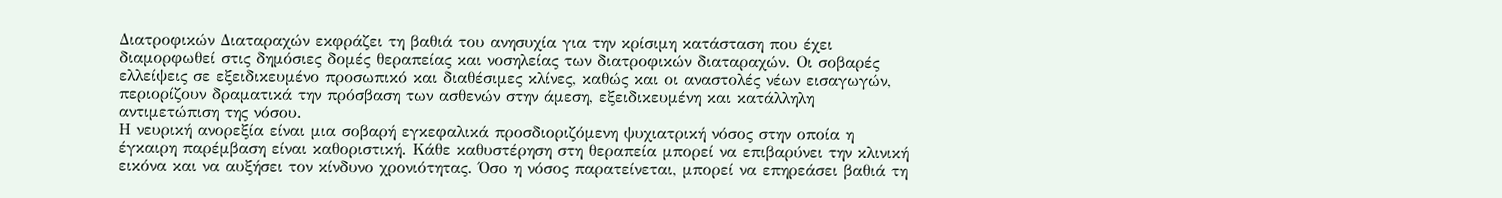Διατροφικών Διαταραχών εκφράζει τη βαθιά του ανησυχία για την κρίσιμη κατάσταση που έχει διαμορφωθεί στις δημόσιες δομές θεραπείας και νοσηλείας των διατροφικών διαταραχών. Οι σοβαρές ελλείψεις σε εξειδικευμένο προσωπικό και διαθέσιμες κλίνες, καθώς και οι αναστολές νέων εισαγωγών, περιορίζουν δραματικά την πρόσβαση των ασθενών στην άμεση, εξειδικευμένη και κατάλληλη αντιμετώπιση της νόσου.
Η νευρική ανορεξία είναι μια σοβαρή εγκεφαλικά προσδιοριζόμενη ψυχιατρική νόσος στην οποία η έγκαιρη παρέμβαση είναι καθοριστική. Κάθε καθυστέρηση στη θεραπεία μπορεί να επιβαρύνει την κλινική εικόνα και να αυξήσει τον κίνδυνο χρονιότητας. Όσο η νόσος παρατείνεται, μπορεί να επηρεάσει βαθιά τη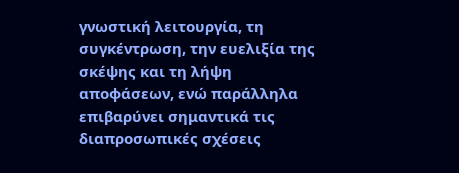γνωστική λειτουργία, τη συγκέντρωση, την ευελιξία της σκέψης και τη λήψη αποφάσεων, ενώ παράλληλα επιβαρύνει σημαντικά τις διαπροσωπικές σχέσεις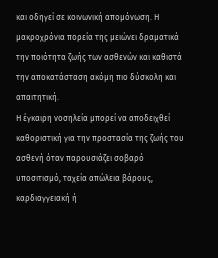και οδηγεί σε κοινωνική απομόνωση. Η μακροχρόνια πορεία της μειώνει δραματικά την ποιότητα ζωής των ασθενών και καθιστά την αποκατάσταση ακόμη πιο δύσκολη και απαιτητική.
Η έγκαιρη νοσηλεία μπορεί να αποδειχθεί καθοριστική για την προστασία της ζωής του ασθενή όταν παρουσιάζει σοβαρό υποσιτισμό, ταχεία απώλεια βάρους, καρδιαγγειακή ή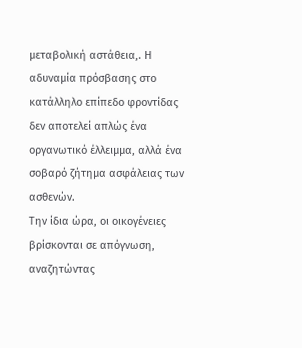μεταβολική αστάθεια,. Η αδυναμία πρόσβασης στο κατάλληλο επίπεδο φροντίδας δεν αποτελεί απλώς ένα οργανωτικό έλλειμμα, αλλά ένα σοβαρό ζήτημα ασφάλειας των ασθενών.
Την ίδια ώρα, οι οικογένειες βρίσκονται σε απόγνωση, αναζητώντας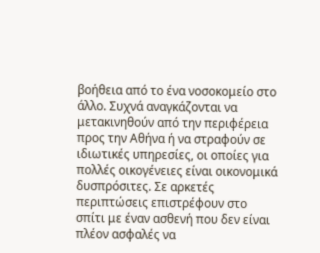βοήθεια από το ένα νοσοκομείο στο άλλο. Συχνά αναγκάζονται να μετακινηθούν από την περιφέρεια προς την Αθήνα ή να στραφούν σε ιδιωτικές υπηρεσίες, οι οποίες για πολλές οικογένειες είναι οικονομικά δυσπρόσιτες. Σε αρκετές περιπτώσεις επιστρέφουν στο σπίτι με έναν ασθενή που δεν είναι πλέον ασφαλές να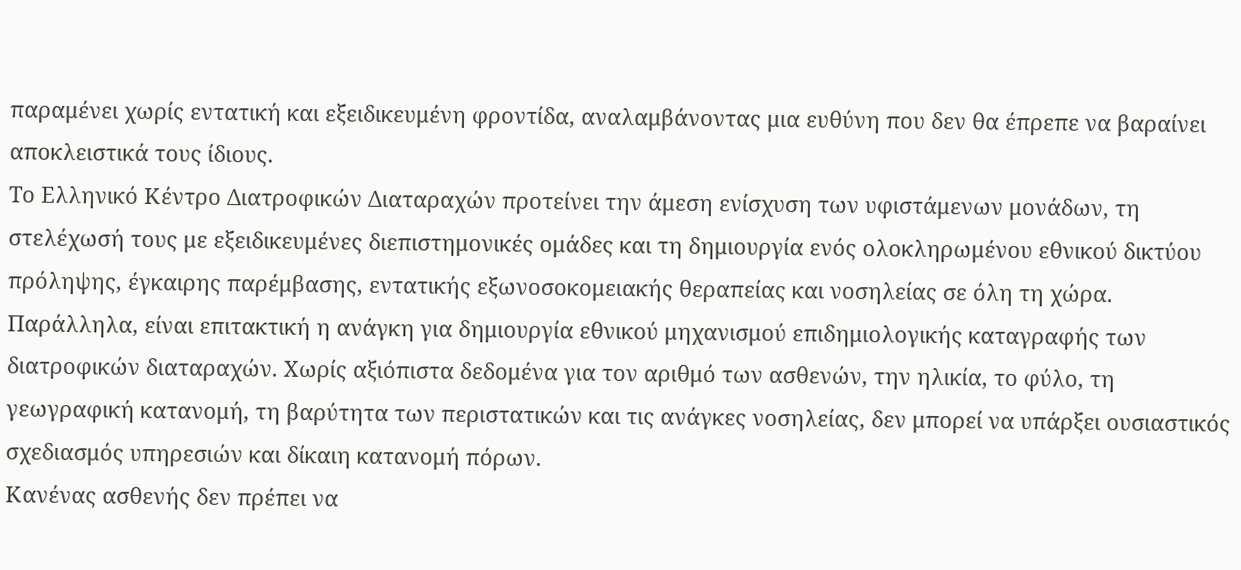παραμένει χωρίς εντατική και εξειδικευμένη φροντίδα, αναλαμβάνοντας μια ευθύνη που δεν θα έπρεπε να βαραίνει αποκλειστικά τους ίδιους.
Το Ελληνικό Κέντρο Διατροφικών Διαταραχών προτείνει την άμεση ενίσχυση των υφιστάμενων μονάδων, τη στελέχωσή τους με εξειδικευμένες διεπιστημονικές ομάδες και τη δημιουργία ενός ολοκληρωμένου εθνικού δικτύου πρόληψης, έγκαιρης παρέμβασης, εντατικής εξωνοσοκομειακής θεραπείας και νοσηλείας σε όλη τη χώρα.
Παράλληλα, είναι επιτακτική η ανάγκη για δημιουργία εθνικού μηχανισμού επιδημιολογικής καταγραφής των διατροφικών διαταραχών. Χωρίς αξιόπιστα δεδομένα για τον αριθμό των ασθενών, την ηλικία, το φύλο, τη γεωγραφική κατανομή, τη βαρύτητα των περιστατικών και τις ανάγκες νοσηλείας, δεν μπορεί να υπάρξει ουσιαστικός σχεδιασμός υπηρεσιών και δίκαιη κατανομή πόρων.
Κανένας ασθενής δεν πρέπει να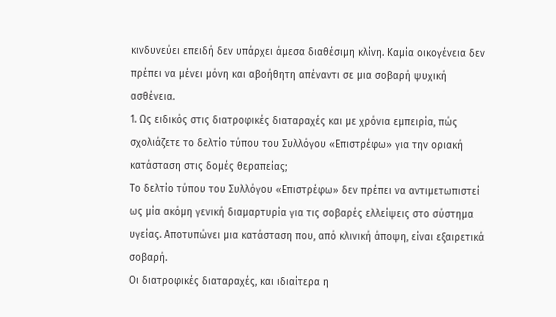κινδυνεύει επειδή δεν υπάρχει άμεσα διαθέσιμη κλίνη. Καμία οικογένεια δεν πρέπει να μένει μόνη και αβοήθητη απέναντι σε μια σοβαρή ψυχική ασθένεια.
1. Ως ειδικός στις διατροφικές διαταραχές και με χρόνια εμπειρία, πώς σχολιάζετε το δελτίο τύπου του Συλλόγου «Επιστρέφω» για την οριακή κατάσταση στις δομές θεραπείας;
Το δελτίο τύπου του Συλλόγου «Επιστρέφω» δεν πρέπει να αντιμετωπιστεί ως μία ακόμη γενική διαμαρτυρία για τις σοβαρές ελλείψεις στο σύστημα υγείας. Αποτυπώνει μια κατάσταση που, από κλινική άποψη, είναι εξαιρετικά σοβαρή.
Οι διατροφικές διαταραχές, και ιδιαίτερα η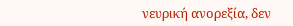νευρική ανορεξία, δεν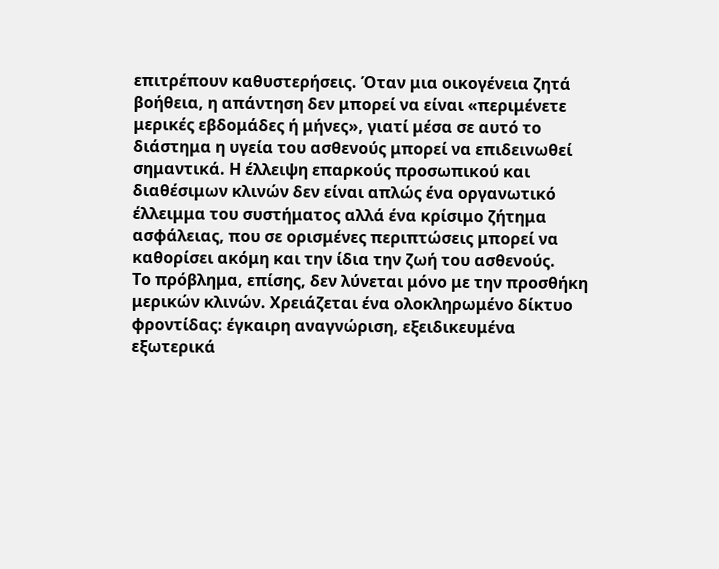επιτρέπουν καθυστερήσεις. Όταν μια οικογένεια ζητά βοήθεια, η απάντηση δεν μπορεί να είναι «περιμένετε μερικές εβδομάδες ή μήνες», γιατί μέσα σε αυτό το διάστημα η υγεία του ασθενούς μπορεί να επιδεινωθεί σημαντικά. Η έλλειψη επαρκούς προσωπικού και διαθέσιμων κλινών δεν είναι απλώς ένα οργανωτικό έλλειμμα του συστήματος αλλά ένα κρίσιμο ζήτημα ασφάλειας, που σε ορισμένες περιπτώσεις μπορεί να καθορίσει ακόμη και την ίδια την ζωή του ασθενούς.
Το πρόβλημα, επίσης, δεν λύνεται μόνο με την προσθήκη μερικών κλινών. Χρειάζεται ένα ολοκληρωμένο δίκτυο φροντίδας: έγκαιρη αναγνώριση, εξειδικευμένα εξωτερικά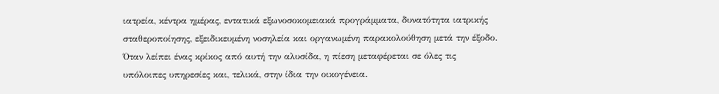ιατρεία, κέντρα ημέρας, εντατικά εξωνοσοκομειακά προγράμματα, δυνατότητα ιατρικής σταθεροποίησης, εξειδικευμένη νοσηλεία και οργανωμένη παρακολούθηση μετά την έξοδο. Όταν λείπει ένας κρίκος από αυτή την αλυσίδα, η πίεση μεταφέρεται σε όλες τις υπόλοιπες υπηρεσίες και, τελικά, στην ίδια την οικογένεια.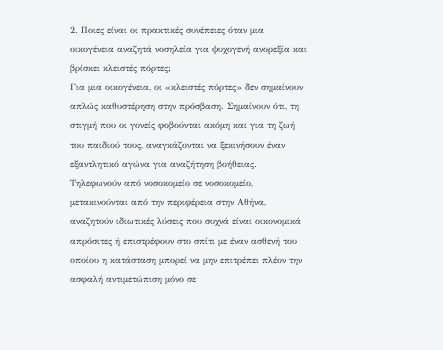2. Ποιες είναι οι πρακτικές συνέπειες όταν μια οικογένεια αναζητά νοσηλεία για ψυχογενή ανορεξία και βρίσκει κλειστές πόρτες;
Για μια οικογένεια, οι «κλειστές πόρτες» δεν σημαίνουν απλώς καθυστέρηση στην πρόσβαση. Σημαίνουν ότι, τη στιγμή που οι γονείς φοβούνται ακόμη και για τη ζωή του παιδιού τους, αναγκάζονται να ξεκινήσουν έναν εξαντλητικό αγώνα για αναζήτηση βοήθειας. Τηλεφωνούν από νοσοκομείο σε νοσοκομείο, μετακινούνται από την περιφέρεια στην Αθήνα, αναζητούν ιδιωτικές λύσεις που συχνά είναι οικονομικά απρόσιτες ή επιστρέφουν στο σπίτι με έναν ασθενή του οποίου η κατάσταση μπορεί να μην επιτρέπει πλέον την ασφαλή αντιμετώπιση μόνο σε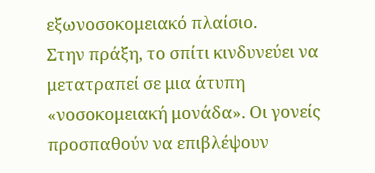εξωνοσοκομειακό πλαίσιο.
Στην πράξη, το σπίτι κινδυνεύει να μετατραπεί σε μια άτυπη «νοσοκομειακή μονάδα». Οι γονείς προσπαθούν να επιβλέψουν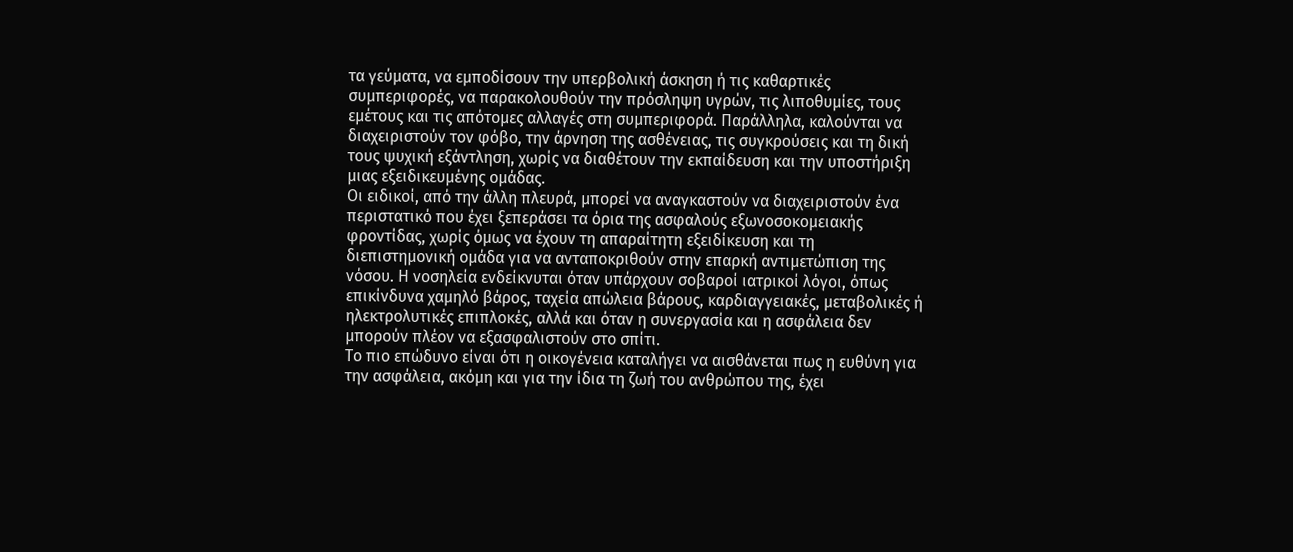τα γεύματα, να εμποδίσουν την υπερβολική άσκηση ή τις καθαρτικές συμπεριφορές, να παρακολουθούν την πρόσληψη υγρών, τις λιποθυμίες, τους εμέτους και τις απότομες αλλαγές στη συμπεριφορά. Παράλληλα, καλούνται να διαχειριστούν τον φόβο, την άρνηση της ασθένειας, τις συγκρούσεις και τη δική τους ψυχική εξάντληση, χωρίς να διαθέτουν την εκπαίδευση και την υποστήριξη μιας εξειδικευμένης ομάδας.
Οι ειδικοί, από την άλλη πλευρά, μπορεί να αναγκαστούν να διαχειριστούν ένα περιστατικό που έχει ξεπεράσει τα όρια της ασφαλούς εξωνοσοκομειακής φροντίδας, χωρίς όμως να έχουν τη απαραίτητη εξειδίκευση και τη διεπιστημονική ομάδα για να ανταποκριθούν στην επαρκή αντιμετώπιση της νόσου. Η νοσηλεία ενδείκνυται όταν υπάρχουν σοβαροί ιατρικοί λόγοι, όπως επικίνδυνα χαμηλό βάρος, ταχεία απώλεια βάρους, καρδιαγγειακές, μεταβολικές ή ηλεκτρολυτικές επιπλοκές, αλλά και όταν η συνεργασία και η ασφάλεια δεν μπορούν πλέον να εξασφαλιστούν στο σπίτι.
Το πιο επώδυνο είναι ότι η οικογένεια καταλήγει να αισθάνεται πως η ευθύνη για την ασφάλεια, ακόμη και για την ίδια τη ζωή του ανθρώπου της, έχει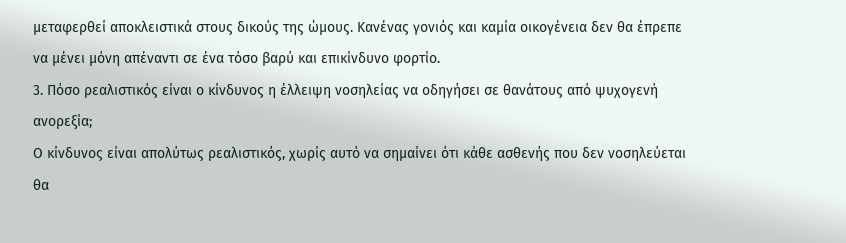μεταφερθεί αποκλειστικά στους δικούς της ώμους. Κανένας γονιός και καμία οικογένεια δεν θα έπρεπε να μένει μόνη απέναντι σε ένα τόσο βαρύ και επικίνδυνο φορτίο.
3. Πόσο ρεαλιστικός είναι ο κίνδυνος η έλλειψη νοσηλείας να οδηγήσει σε θανάτους από ψυχογενή ανορεξία;
Ο κίνδυνος είναι απολύτως ρεαλιστικός, χωρίς αυτό να σημαίνει ότι κάθε ασθενής που δεν νοσηλεύεται θα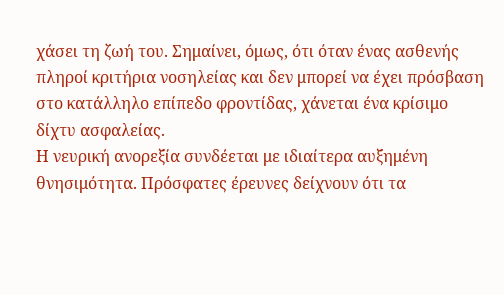χάσει τη ζωή του. Σημαίνει, όμως, ότι όταν ένας ασθενής πληροί κριτήρια νοσηλείας και δεν μπορεί να έχει πρόσβαση στο κατάλληλο επίπεδο φροντίδας, χάνεται ένα κρίσιμο δίχτυ ασφαλείας.
Η νευρική ανορεξία συνδέεται με ιδιαίτερα αυξημένη θνησιμότητα. Πρόσφατες έρευνες δείχνουν ότι τα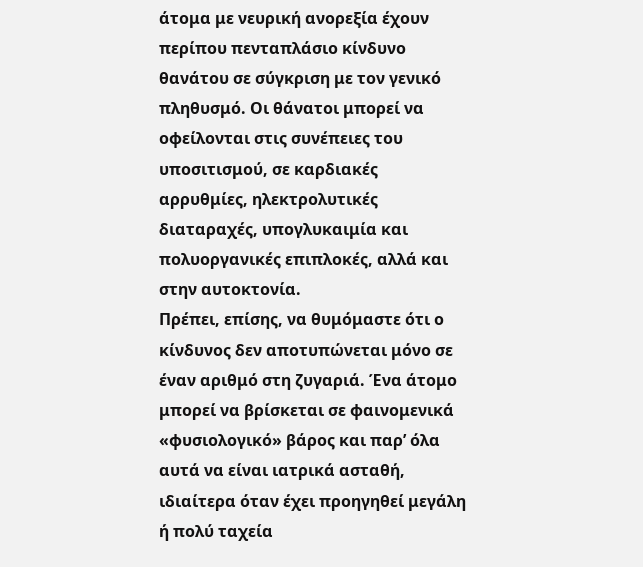άτομα με νευρική ανορεξία έχουν περίπου πενταπλάσιο κίνδυνο θανάτου σε σύγκριση με τον γενικό πληθυσμό. Οι θάνατοι μπορεί να οφείλονται στις συνέπειες του υποσιτισμού, σε καρδιακές αρρυθμίες, ηλεκτρολυτικές διαταραχές, υπογλυκαιμία και πολυοργανικές επιπλοκές, αλλά και στην αυτοκτονία.
Πρέπει, επίσης, να θυμόμαστε ότι ο κίνδυνος δεν αποτυπώνεται μόνο σε έναν αριθμό στη ζυγαριά. Ένα άτομο μπορεί να βρίσκεται σε φαινομενικά «φυσιολογικό» βάρος και παρ’ όλα αυτά να είναι ιατρικά ασταθή, ιδιαίτερα όταν έχει προηγηθεί μεγάλη ή πολύ ταχεία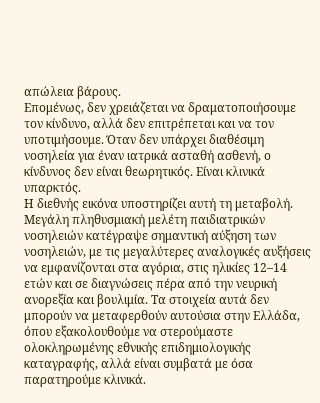απώλεια βάρους.
Επομένως, δεν χρειάζεται να δραματοποιήσουμε τον κίνδυνο, αλλά δεν επιτρέπεται και να τον υποτιμήσουμε. Όταν δεν υπάρχει διαθέσιμη νοσηλεία για έναν ιατρικά ασταθή ασθενή, ο κίνδυνος δεν είναι θεωρητικός. Είναι κλινικά υπαρκτός.
Η διεθνής εικόνα υποστηρίζει αυτή τη μεταβολή. Μεγάλη πληθυσμιακή μελέτη παιδιατρικών νοσηλειών κατέγραψε σημαντική αύξηση των νοσηλειών, με τις μεγαλύτερες αναλογικές αυξήσεις να εμφανίζονται στα αγόρια, στις ηλικίες 12–14 ετών και σε διαγνώσεις πέρα από την νευρική ανορεξία και βουλιμία. Τα στοιχεία αυτά δεν μπορούν να μεταφερθούν αυτούσια στην Ελλάδα, όπου εξακολουθούμε να στερούμαστε ολοκληρωμένης εθνικής επιδημιολογικής καταγραφής, αλλά είναι συμβατά με όσα παρατηρούμε κλινικά.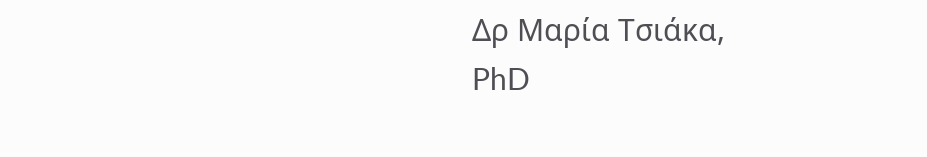Δρ Μαρία Τσιάκα,
PhD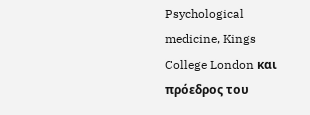Psychological medicine, Kings College London και πρόεδρος του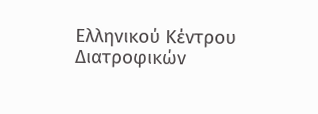Ελληνικού Κέντρου Διατροφικών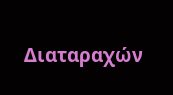Διαταραχών